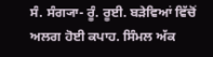ਸੰ. ਸੰਗ੍ਯਾ- ਰੂੰ. ਰੂਈ. ਬੜੇਵਿਆਂ ਵਿੱਚੋਂ ਅਲਗ ਹੋਈ ਕਪਾਹ. ਸਿੰਮਲ ਅੱਕ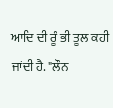ਆਦਿ ਦੀ ਰੂੰ ਭੀ ਤੂਲ ਕਹੀ ਜਾਂਦੀ ਹੈ. "ਲੌਨ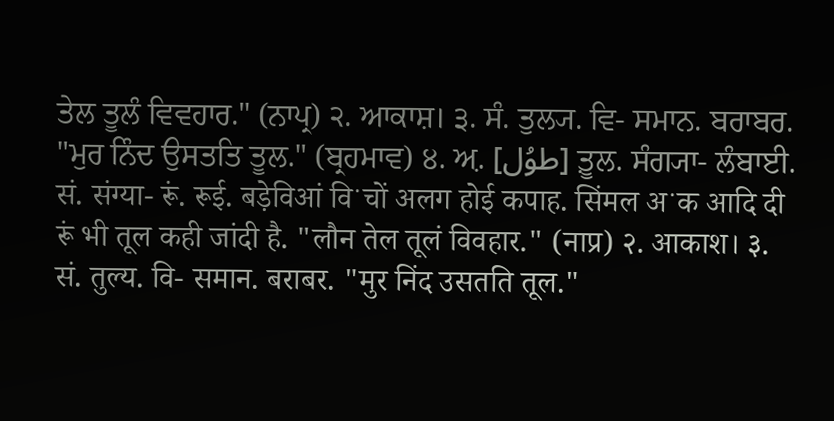ਤੇਲ ਤੂਲੰ ਵਿਵਹਾਰ." (ਨਾਪ੍ਰ) ੨. ਆਕਾਸ਼। ੩. ਸੰ. ਤੁਲ੍ਯ. ਵਿ- ਸਮਾਨ. ਬਰਾਬਰ. "ਮੁਰ ਨਿੰਦ ਉਸਤਤਿ ਤੂਲ." (ਬ੍ਰਹਮਾਵ) ੪. ਅ਼. [طوُل] ਤ਼ੂਲ. ਸੰਗ੍ਯਾ- ਲੰਬਾਈ.
सं. संग्या- रूं. रूई. बड़ेविआं विॱचों अलग होई कपाह. सिंमल अॱक आदि दी रूं भी तूल कही जांदी है. "लौन तेल तूलं विवहार." (नाप्र) २. आकाश। ३. सं. तुल्य. वि- समान. बराबर. "मुर निंद उसतति तूल."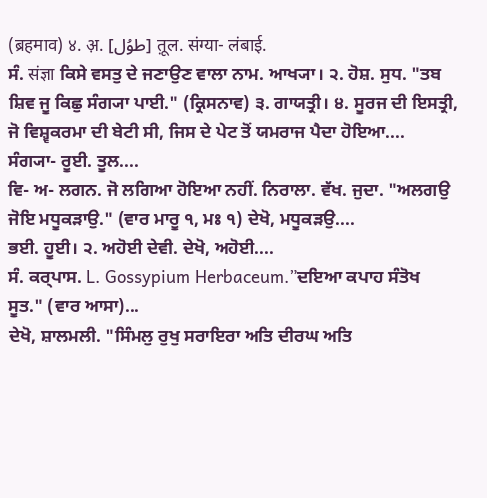(ब्रहमाव) ४. अ़. [طوُل] त़ूल. संग्या- लंबाई.
ਸੰ. संज्ञा ਕਿਸੇ ਵਸਤੁ ਦੇ ਜਣਾਉਣ ਵਾਲਾ ਨਾਮ. ਆਖ੍ਯਾ। ੨. ਹੋਸ਼. ਸੁਧ. "ਤਬ ਸ਼ਿਵ ਜੂ ਕਿਛੁ ਸੰਗ੍ਯਾ ਪਾਈ." (ਕ੍ਰਿਸਨਾਵ) ੩. ਗਾਯਤ੍ਰੀ। ੪. ਸੂਰਜ ਦੀ ਇਸਤ੍ਰੀ, ਜੋ ਵਿਸ਼੍ਵਕਰਮਾ ਦੀ ਬੇਟੀ ਸੀ, ਜਿਸ ਦੇ ਪੇਟ ਤੋਂ ਯਮਰਾਜ ਪੈਦਾ ਹੋਇਆ....
ਸੰਗ੍ਯਾ- ਰੂਈ. ਤੂਲ....
ਵਿ- ਅ- ਲਗਨ. ਜੋ ਲਗਿਆ ਹੋਇਆ ਨਹੀਂ. ਨਿਰਾਲਾ. ਵੱਖ. ਜੁਦਾ. "ਅਲਗਉ ਜੋਇ ਮਧੂਕੜਾਉ." (ਵਾਰ ਮਾਰੂ ੧, ਮਃ ੧) ਦੇਖੋ, ਮਧੂਕੜਉ....
ਭਈ. ਹੂਈ। ੨. ਅਹੋਈ ਦੇਵੀ. ਦੇਖੋ, ਅਹੋਈ....
ਸੰ. ਕਰ੍ਪਾਸ. L. Gossypium Herbaceum.”ਦਇਆ ਕਪਾਹ ਸੰਤੋਖ ਸੂਤ." (ਵਾਰ ਆਸਾ)...
ਦੇਖੋ, ਸ਼ਾਲਮਲੀ. "ਸਿੰਮਲੁ ਰੁਖੁ ਸਰਾਇਰਾ ਅਤਿ ਦੀਰਘ ਅਤਿ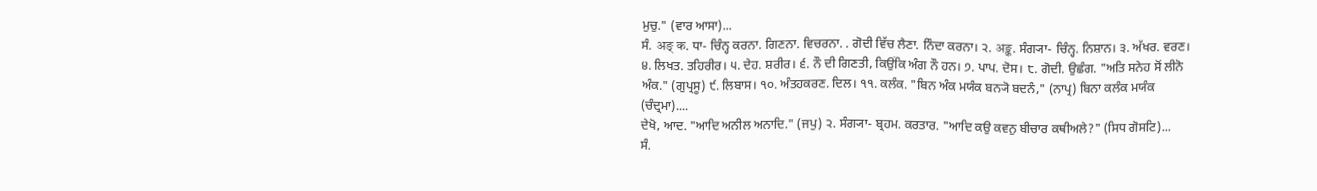ਮੁਚੁ." (ਵਾਰ ਆਸਾ)...
ਸੰ. अङ् क. ਧਾ- ਚਿੰਨ੍ਹ ਕਰਨਾ. ਗਿਣਨਾ. ਵਿਚਰਨਾ. . ਗੋਦੀ ਵਿੱਚ ਲੈਣਾ. ਨਿੰਦਾ ਕਰਨਾ। ੨. अङ्क. ਸੰਗ੍ਯਾ- ਚਿੰਨ੍ਹ. ਨਿਸ਼ਾਨ। ੩. ਅੱਖਰ. ਵਰਣ। ੪. ਲਿਖਤ. ਤਹਿਰੀਰ। ੫. ਦੇਹ. ਸ਼ਰੀਰ। ੬. ਨੌ ਦੀ ਗਿਣਤੀ, ਕਿਉਂਕਿ ਅੰਗ ਨੌ ਹਨ। ੭. ਪਾਪ. ਦੋਸ। ੮. ਗੋਦੀ. ਉਛੰਗ. "ਅਤਿ ਸਨੇਹ ਸੋਂ ਲੀਨੋ ਅੰਕ." (ਗੁਪ੍ਰਸੂ) ੯. ਲਿਬਾਸ। ੧੦. ਅੰਤਹਕਰਣ. ਦਿਲ। ੧੧. ਕਲੰਕ. "ਬਿਨ ਅੰਕ ਮਯੰਕ ਬਨ੍ਯੋ ਬਦਨੰ," (ਨਾਪ੍ਰ) ਬਿਨਾ ਕਲੰਕ ਮਯੰਕ (ਚੰਦ੍ਰਮਾ)....
ਦੇਖੋ, ਆਦ. "ਆਦਿ ਅਨੀਲ ਅਨਾਦਿ." (ਜਪੁ) ੨. ਸੰਗ੍ਯਾ- ਬ੍ਰਹਮ. ਕਰਤਾਰ. "ਆਦਿ ਕਉ ਕਵਨੁ ਬੀਚਾਰ ਕਥੀਅਲੇ?" (ਸਿਧ ਗੋਸਟਿ)...
ਸੰ.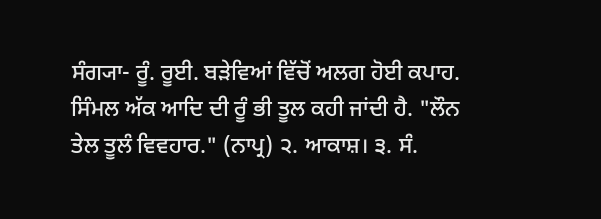ਸੰਗ੍ਯਾ- ਰੂੰ. ਰੂਈ. ਬੜੇਵਿਆਂ ਵਿੱਚੋਂ ਅਲਗ ਹੋਈ ਕਪਾਹ. ਸਿੰਮਲ ਅੱਕ ਆਦਿ ਦੀ ਰੂੰ ਭੀ ਤੂਲ ਕਹੀ ਜਾਂਦੀ ਹੈ. "ਲੌਨ ਤੇਲ ਤੂਲੰ ਵਿਵਹਾਰ." (ਨਾਪ੍ਰ) ੨. ਆਕਾਸ਼। ੩. ਸੰ.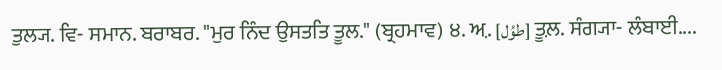ਤੁਲ੍ਯ. ਵਿ- ਸਮਾਨ. ਬਰਾਬਰ. "ਮੁਰ ਨਿੰਦ ਉਸਤਤਿ ਤੂਲ." (ਬ੍ਰਹਮਾਵ) ੪. ਅ਼. [طوُل] ਤ਼ੂਲ. ਸੰਗ੍ਯਾ- ਲੰਬਾਈ....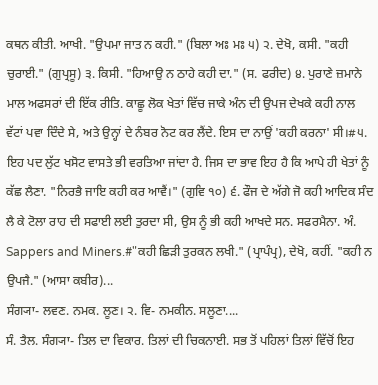ਕਥਨ ਕੀਤੀ. ਆਖੀ. "ਉਪਮਾ ਜਾਤ ਨ ਕਹੀ." (ਬਿਲਾ ਅਃ ਮਃ ੫) ੨. ਦੇਖੋ, ਕਸੀ. "ਕਹੀ ਚੁਰਾਈ." (ਗੁਪ੍ਰਸੂ) ੩. ਕਿਸੀ. "ਹਿਆਉ ਨ ਠਾਹੇ ਕਹੀ ਦਾ." (ਸ. ਫਰੀਦ) ੪. ਪੁਰਾਣੇ ਜ਼ਮਾਨੇ ਮਾਲ ਅਫਸਰਾਂ ਦੀ ਇੱਕ ਰੀਤਿ. ਕਾਛੂ ਲੋਕ ਖੇਤਾਂ ਵਿੱਚ ਜਾਕੇ ਅੰਨ ਦੀ ਉਪਜ ਦੇਖਕੇ ਕਹੀ ਨਾਲ ਵੱਟਾਂ ਪਵਾ ਦਿੰਦੇ ਸੇ, ਅਤੇ ਉਨ੍ਹਾਂ ਦੇ ਨੰਬਰ ਨੋਟ ਕਰ ਲੈਂਦੇ. ਇਸ ਦਾ ਨਾਉਂ 'ਕਹੀ ਕਰਨਾ' ਸੀ।#੫. ਇਹ ਪਦ ਲੁੱਟ ਖਸੋਟ ਵਾਸਤੇ ਭੀ ਵਰਤਿਆ ਜਾਂਦਾ ਹੈ. ਜਿਸ ਦਾ ਭਾਵ ਇਹ ਹੈ ਕਿ ਆਪੇ ਹੀ ਖੇਤਾਂ ਨੂੰ ਕੱਛ ਲੈਣਾ. "ਨਿਰਭੈ ਜਾਇ ਕਹੀ ਕਰ ਆਵੈਂ।" (ਗੁਵਿ ੧੦) ੬. ਫੌਜ ਦੇ ਅੱਗੇ ਜੋ ਕਹੀ ਆਦਿਕ ਸੰਦ ਲੈ ਕੇ ਟੋਲਾ ਰਾਹ ਦੀ ਸਫਾਈ ਲਈ ਤੁਰਦਾ ਸੀ, ਉਸ ਨੂੰ ਭੀ ਕਹੀ ਆਖਦੇ ਸਨ. ਸਫਰਮੈਨਾ. ਅੰ. Sappers and Miners.#"ਕਹੀ ਛਿੜੀ ਤੁਰਕਨ ਲਖੀ." (ਪ੍ਰਾਪੰਪ੍ਰ), ਦੇਖੋ, ਕਹੀਂ. "ਕਹੀ ਨ ਉਪਜੈ." (ਆਸਾ ਕਬੀਰ)...
ਸੰਗ੍ਯਾ- ਲਵਣ. ਨਮਕ. ਲੂਣ। ੨. ਵਿ- ਨਮਕੀਨ. ਸਲੂਣਾ....
ਸੰ. ਤੈਲ. ਸੰਗ੍ਯਾ- ਤਿਲ ਦਾ ਵਿਕਾਰ. ਤਿਲਾਂ ਦੀ ਚਿਕਨਾਈ. ਸਭ ਤੋਂ ਪਹਿਲਾਂ ਤਿਲਾਂ ਵਿੱਚੋਂ ਇਹ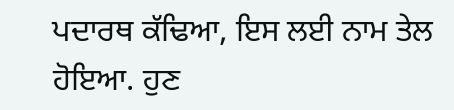ਪਦਾਰਥ ਕੱਢਿਆ, ਇਸ ਲਈ ਨਾਮ ਤੇਲ ਹੋਇਆ. ਹੁਣ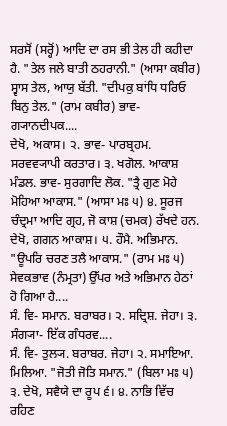ਸਰਸੋਂ (ਸਰ੍ਹੋਂ) ਆਦਿ ਦਾ ਰਸ ਭੀ ਤੇਲ ਹੀ ਕਹੀਦਾ ਹੈ. "ਤੇਲ ਜਲੇ ਬਾਤੀ ਠਹਰਾਨੀ." (ਆਸਾ ਕਬੀਰ) ਸ੍ਵਾਸ ਤੇਲ, ਆਯੁ ਬੱਤੀ. "ਦੀਪਕੁ ਬਾਂਧਿ ਧਰਿਓ ਬਿਨੁ ਤੇਲ." (ਰਾਮ ਕਬੀਰ) ਭਾਵ- ਗ੍ਯਾਨਦੀਪਕ....
ਦੇਖੋ, ਅਕਾਸ। ੨. ਭਾਵ- ਪਾਰਬ੍ਰਹਮ. ਸਰਵਵ੍ਯਾਪੀ ਕਰਤਾਰ। ੩. ਖਗੋਲ. ਆਕਾਸ਼ ਮੰਡਲ. ਭਾਵ- ਸੁਰਗਾਦਿ ਲੋਕ. "ਤ੍ਰੈ ਗੁਣ ਮੋਹੇ ਮੋਹਿਆ ਆਕਾਸ." (ਆਸਾ ਮਃ ੫) ੪. ਸੂਰਜ ਚੰਦ੍ਰਮਾ ਆਦਿ ਗ੍ਰਹ, ਜੋ ਕਾਸ਼ (ਚਮਕ) ਰੱਖਦੇ ਹਨ. ਦੇਖੋ, ਗਗਨ ਆਕਾਸ਼। ੫. ਹੌਮੈ. ਅਭਿਮਾਨ. "ਊਪਰਿ ਚਰਣ ਤਲੈ ਆਕਾਸ." (ਰਾਮ ਮਃ ੫) ਸੇਵਕਭਾਵ (ਨੰਮ੍ਰਤਾ) ਉੱਪਰ ਅਤੇ ਅਭਿਮਾਨ ਹੇਠਾਂ ਹੋ ਗਿਆ ਹੈ....
ਸੰ. ਵਿ- ਸਮਾਨ. ਬਰਾਬਰ। ੨. ਸਦ੍ਰਿਸ਼. ਜੇਹਾ। ੩. ਸੰਗ੍ਯਾ- ਇੱਕ ਗੰਧਰਵ....
ਸੰ. ਵਿ- ਤੁਲ੍ਯ. ਬਰਾਬਰ. ਜੇਹਾ। ੨. ਸਮਾਇਆ. ਮਿਲਿਆ. "ਜੋਤੀ ਜੋਤਿ ਸਮਾਨ." (ਬਿਲਾ ਮਃ ੫) ੩. ਦੇਖੋ, ਸਵੈਯੇ ਦਾ ਰੂਪ ੬। ੪. ਨਾਭਿ ਵਿੱਚ ਰਹਿਣ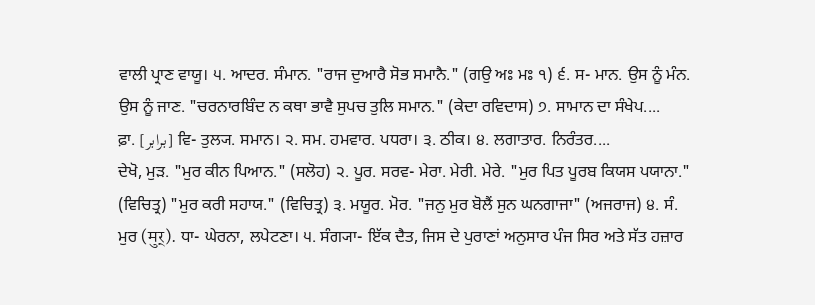ਵਾਲੀ ਪ੍ਰਾਣ ਵਾਯੂ। ੫. ਆਦਰ. ਸੰਮਾਨ. "ਰਾਜ ਦੁਆਰੈ ਸੋਭ ਸਮਾਨੈ." (ਗਉ ਅਃ ਮਃ ੧) ੬. ਸ- ਮਾਨ. ਉਸ ਨੂੰ ਮੰਨ. ਉਸ ਨੂੰ ਜਾਣ. "ਚਰਨਾਰਬਿੰਦ ਨ ਕਥਾ ਭਾਵੈ ਸੁਪਚ ਤੁਲਿ ਸਮਾਨ." (ਕੇਦਾ ਰਵਿਦਾਸ) ੭. ਸਾਮਾਨ ਦਾ ਸੰਖੇਪ....
ਫ਼ਾ. [برابر] ਵਿ- ਤੁਲ੍ਯ. ਸਮਾਨ। ੨. ਸਮ. ਹਮਵਾਰ. ਪਧਰਾ। ੩. ਠੀਕ। ੪. ਲਗਾਤਾਰ. ਨਿਰੰਤਰ....
ਦੇਖੋ, ਮੁੜ. "ਮੁਰ ਕੀਨ ਪਿਆਨ." (ਸਲੋਹ) ੨. ਪੂਰ. ਸਰਵ- ਮੇਰਾ. ਮੇਰੀ. ਮੇਰੇ. "ਮੁਰ ਪਿਤ ਪੂਰਬ ਕਿਯਸ ਪਯਾਨਾ." (ਵਿਚਿਤ੍ਰ) "ਮੁਰ ਕਰੀ ਸਹਾਯ." (ਵਿਚਿਤ੍ਰ) ੩. ਮਯੂਰ. ਮੋਰ. "ਜਨੁ ਮੁਰ ਬੋਲੈਂ ਸੁਨ ਘਨਗਾਜਾ" (ਅਜਰਾਜ) ੪. ਸੰ. ਮੁਰ (मुर्). ਧਾ- ਘੇਰਨਾ, ਲਪੇਟਣਾ। ੫. ਸੰਗ੍ਯਾ- ਇੱਕ ਦੈਤ, ਜਿਸ ਦੇ ਪੁਰਾਣਾਂ ਅਨੁਸਾਰ ਪੰਜ ਸਿਰ ਅਤੇ ਸੱਤ ਹਜ਼ਾਰ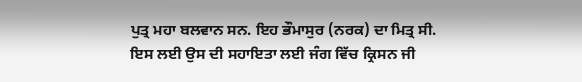ਪੁਤ੍ਰ ਮਹਾ ਬਲਵਾਨ ਸਨ. ਇਹ ਭੌਮਾਸੁਰ (ਨਰਕ) ਦਾ ਮਿਤ੍ਰ ਸੀ. ਇਸ ਲਈ ਉਸ ਦੀ ਸਹਾਇਤਾ ਲਈ ਜੰਗ ਵਿੱਚ ਕ੍ਰਿਸਨ ਜੀ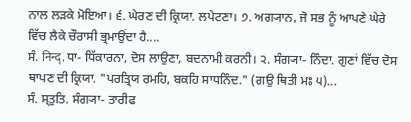ਨਾਲ ਲੜਕੇ ਮੋਇਆ। ੬. ਘੇਰਣ ਦੀ ਕ੍ਰਿਯਾ. ਲਪੇਟਣਾ। ੭. ਅਗ੍ਯਾਨ, ਜੋ ਸਭ ਨੂੰ ਆਪਣੇ ਘੇਰੇ ਵਿੱਚ ਲੈਕੇ ਚੌਰਾਸੀ ਭ੍ਰਮਾਉਂਦਾ ਹੈ....
ਸੰ. निन्द्. ਧਾ- ਧਿੱਕਾਰਨਾ, ਦੋਸ ਲਾਉਣਾ, ਬਦਨਾਮੀ ਕਰਨੀ। ੨. ਸੰਗ੍ਯਾ- ਨਿੰਦਾ. ਗੁਣਾਂ ਵਿੱਚ ਦੋਸ ਥਾਪਣ ਦੀ ਕ੍ਰਿਯਾ. "ਪਰਤ੍ਰਿਯ ਰਮਹਿ, ਬਕਹਿ ਸਾਧਨਿੰਦ." (ਗਉ ਥਿਤੀ ਮਃ ੫)...
ਸੰ. ਸ੍ਤੁਤਿ. ਸੰਗ੍ਯਾ- ਤਾਰੀਫ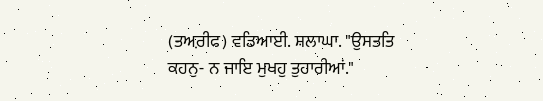(ਤਅ਼ਰੀਫ) ਵਡਿਆਈ. ਸ਼ਲਾਘਾ. "ਉਸਤਤਿ ਕਹਨੁ- ਨ ਜਾਇ ਮੁਖਹੁ ਤੁਹਾਰੀਆਂ."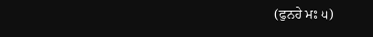(ਫੁਨਹੇ ਮਃ ੫)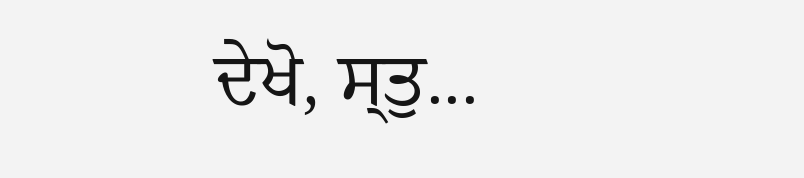ਦੇਖੋ, ਸ੍ਤੁ...